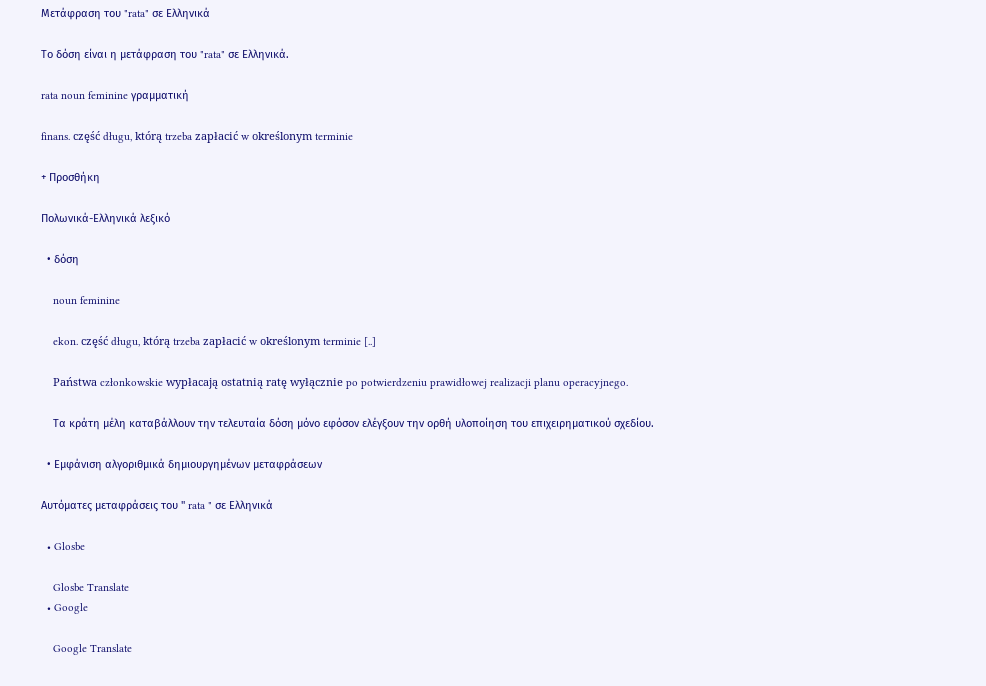Μετάφραση του "rata" σε Ελληνικά

Το δόση είναι η μετάφραση του "rata" σε Ελληνικά.

rata noun feminine γραμματική

finans. część długu, którą trzeba zapłacić w określonym terminie

+ Προσθήκη

Πολωνικά-Ελληνικά λεξικό

  • δόση

    noun feminine

    ekon. część długu, którą trzeba zapłacić w określonym terminie [..]

    Państwa członkowskie wypłacają ostatnią ratę wyłącznie po potwierdzeniu prawidłowej realizacji planu operacyjnego.

    Τα κράτη μέλη καταβάλλουν την τελευταία δόση μόνο εφόσον ελέγξουν την ορθή υλοποίηση του επιχειρηματικού σχεδίου.

  • Εμφάνιση αλγοριθμικά δημιουργημένων μεταφράσεων

Αυτόματες μεταφράσεις του " rata " σε Ελληνικά

  • Glosbe

    Glosbe Translate
  • Google

    Google Translate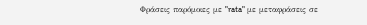Φράσεις παρόμοιες με "rata" με μεταφράσεις σε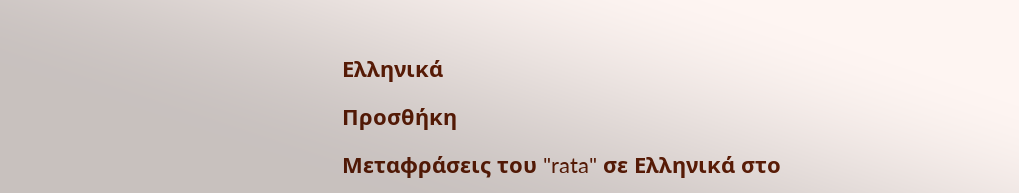Ελληνικά

Προσθήκη

Μεταφράσεις του "rata" σε Ελληνικά στο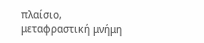πλαίσιο, μεταφραστική μνήμη